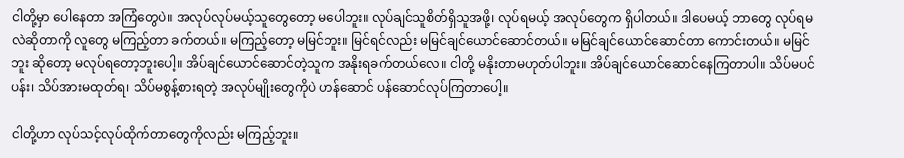ငါတို့မှာ ပေါနေတာ အကြံတွေပဲ။ အလုပ်လုပ်မယ့်သူတွေတော့ မပေါဘူး။ လုပ်ချင်သူစိတ်ရှိသူအဖို့၊ လုပ်ရမယ့် အလုပ်တွေက ရှိပါတယ်။ ဒါပေမယ့် ဘာတွေ လုပ်ရမလဲဆိုတာကို လူတွေ မကြည့်တာ ခက်တယ်။ မကြည့်တော့ မမြင်ဘူး။ မြင်ရင်လည်း မမြင်ချင်ယောင်ဆောင်တယ်။ မမြင်ချင်ယောင်ဆောင်တာ ကောင်းတယ်။ မမြင်ဘူး ဆိုတော့ မလုပ်ရတော့ဘူးပေါ့။ အိပ်ချင်ယောင်ဆောင်တဲ့သူက အနိုးရခက်တယ်လေ။ ငါတို့ မနိုးတာမဟုတ်ပါဘူး။ အိပ်ချင်ယောင်ဆောင်နေကြတာပါ။ သိပ်မပင်ပန်း၊ သိပ်အားမထုတ်ရ၊ သိပ်မစွန့်စားရတဲ့ အလုပ်မျိုးတွေကိုပဲ ဟန်ဆောင် ပန်ဆောင်လုပ်ကြတာပေါ့။

ငါတို့ဟာ လုပ်သင့်လုပ်ထိုက်တာတွေကိုလည်း မကြည့်ဘူး။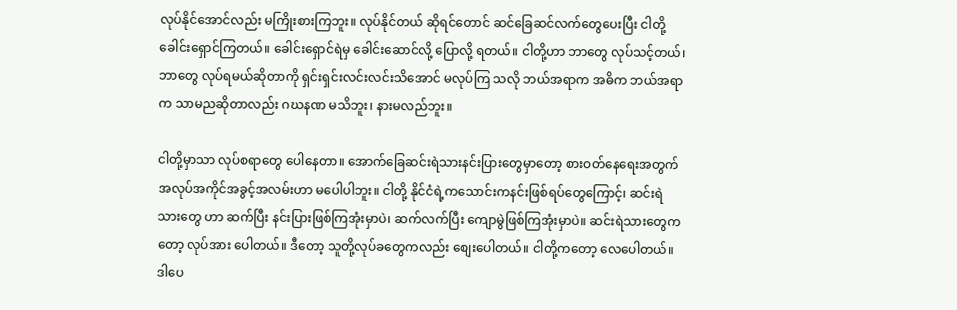လုပ်နိုင်အောင်လည်း မကြိုးစားကြဘူး။ လုပ်နိုင်တယ် ဆိုရင်တောင် ဆင်ခြေဆင်လက်တွေပေးပြီး ငါတို့ ခေါင်းရှောင်ကြတယ်။ ခေါင်းရှောင်ရဲမှ ခေါင်းဆောင်လို့ ပြောလို့ ရတယ်။ ငါတို့ဟာ ဘာတွေ လုပ်သင့်တယ်၊ ဘာတွေ လုပ်ရမယ်ဆိုတာကို ရှင်းရှင်းလင်းလင်းသိအောင် မလုပ်ကြ သလို ဘယ်အရာက အဓိက ဘယ်အရာက သာမညဆိုတာလည်း ဂဃနဏ မသိဘူး၊ နားမလည်ဘူး။

ငါတို့မှာသာ လုပ်စရာတွေ ပေါနေတာ။ အောက်ခြေဆင်းရဲသားနင်းပြားတွေမှာတော့ စားဝတ်နေရေးအတွက် အလုပ်အကိုင်အခွင့်အလမ်းဟာ မပေါပါဘူး။ ငါတို့ နိုင်ငံရဲ့ကသောင်းကနင်းဖြစ်ရပ်တွေကြောင့်၊ ဆင်းရဲသားတွေ ဟာ ဆက်ပြီး နင်းပြားဖြစ်ကြအုံးမှာပဲ၊ ဆက်လက်ပြီး ကျောမွဲဖြစ်ကြအုံးမှာပဲ။ ဆင်းရဲသားတွေကတော့ လုပ်အား ပေါတယ်။ ဒီတော့ သူတို့လုပ်ခတွေကလည်း စျေးပေါတယ်။ ငါတို့ကတော့ လေပေါတယ်။ ဒါပေ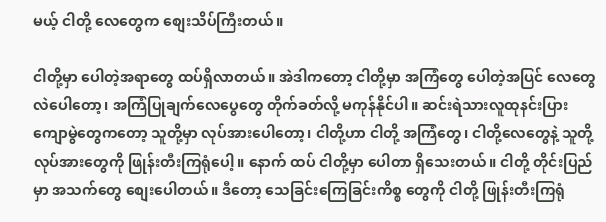မယ့် ငါတို့ လေတွေက စျေးသိပ်ကြီးတယ်။

ငါတို့မှာ ပေါတဲ့အရာတွေ ထပ်ရှိလာတယ်။ အဲဒါကတော့ ငါတို့မှာ အကြံတွေ ပေါတဲ့အပြင် လေတွေလဲပေါတော့၊ အကြံပြုချက်လေပွေတွေ တိုက်ခတ်လို့ မကုန်နိုင်ပါ။ ဆင်းရဲသားလူထုနင်းပြားကျောမွဲတွေကတော့ သူတို့မှာ လုပ်အားပေါတော့၊ ငါတို့ဟာ ငါတို့ အကြံတွေ၊ ငါတို့လေတွေနဲ့ သူတို့လုပ်အားတွေကို ဖြုန်းတီးကြရုံပေါ့။ နောက် ထပ် ငါတို့မှာ ပေါတာ ရှိသေးတယ်။ ငါတို့ တိုင်းပြည်မှာ အသက်တွေ စျေးပေါတယ်။ ဒီတော့ သေခြင်းကြေခြင်းကိစ္စ တွေကို ငါတို့ ဖြုန်းတီးကြရုံ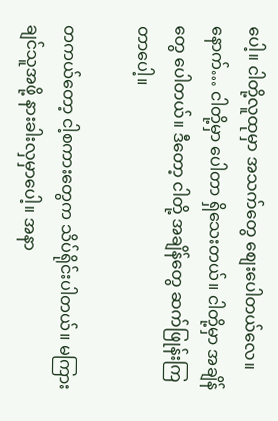ပေါ့။ ငါတို့လူထုမှာ အသက်တွေ စျေးပေါတယ်လေ။ နောက်… ငါတို့မှာ ပေါတာ ရှိသေးတယ်။ ငါတို့မှာ အချိန်တွေ ပေါတယ်။ ဒီတော့ ငါတို့ အချိန်တွေ ဆက်ဖြုန်းကြတာပေါ့။

တကယ်တော့ ငါ့စကားတွေက သိပ်ရိုင်းပါတယ်။ မကြားချင်သူအဖို့ နားခါးလှမှာပေါ့။ အနာ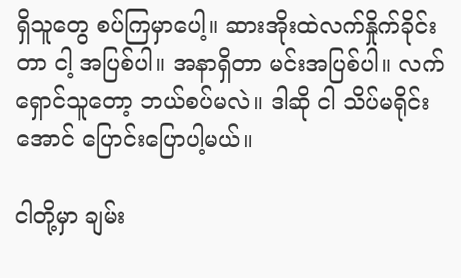ရှိသူတွေ စပ်ကြမှာပေါ့။ ဆားအိုးထဲလက်နှိုက်ခိုင်းတာ ငါ့ အပြစ်ပါ။ အနာရှိတာ မင်းအပြစ်ပါ။ လက်ရှောင်သူတော့ ဘယ်စပ်မလဲ။ ဒါဆို ငါ သိပ်မရိုင်းအောင် ပြောင်းပြောပါ့မယ်။

ငါတို့မှာ ချမ်း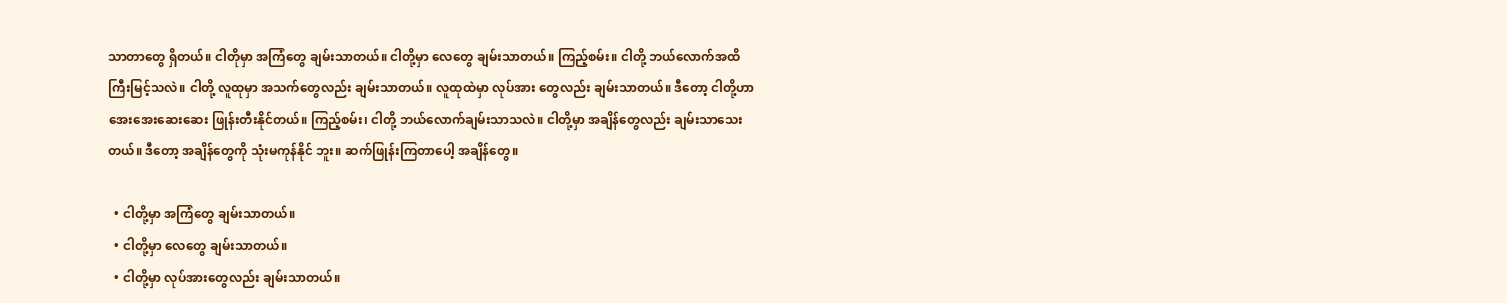သာတာတွေ ရှိတယ်။ ငါတိုမှာ အကြံတွေ ချမ်းသာတယ်။ ငါတို့မှာ လေတွေ ချမ်းသာတယ်။ ကြည့်စမ်း။ ငါတို့ ဘယ်လောက်အထိ ကြီးမြင့်သလဲ။ ငါတို့ လူထုမှာ အသက်တွေလည်း ချမ်းသာတယ်။ လူထုထဲမှာ လုပ်အား တွေလည်း ချမ်းသာတယ်။ ဒီတော့ ငါတို့ဟာ အေးအေးဆေးဆေး ဖြုန်းတီးနိုင်တယ်။ ကြည့်စမ်း၊ ငါတို့ ဘယ်လောက်ချမ်းသာသလဲ။ ငါတို့မှာ အချိန်တွေလည်း ချမ်းသာသေးတယ်။ ဒီတော့ အချိန်တွေကို သုံးမကုန်နိုင် ဘူး။ ဆက်ဖြုန်းကြတာပေါ့ အချိန်တွေ။

  • ငါတို့မှာ အကြံတွေ ချမ်းသာတယ်။
  • ငါတို့မှာ လေတွေ ချမ်းသာတယ်။
  • ငါတို့မှာ လုပ်အားတွေလည်း ချမ်းသာတယ်။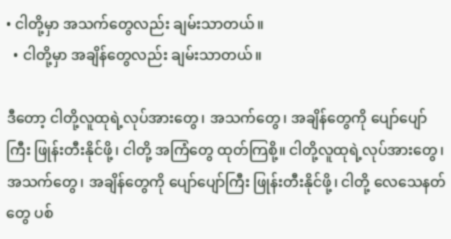• ငါတို့မှာ အသက်တွေလည်း ချမ်းသာတယ်။
  • ငါတို့မှာ အချိန်တွေလည်း ချမ်းသာတယ်။

ဒီတော့ ငါတို့လူထုရဲ့လုပ်အားတွေ၊ အသက်တွေ၊ အချိန်တွေကို ပျော်ပျော်ကြီး ဖြုန်းတီးနိုင်ဖို့၊ ငါတို့ အကြံတွေ ထုတ်ကြစို့။ ငါတို့လူထုရဲ့လုပ်အားတွေ၊ အသက်တွေ၊ အချိန်တွေကို ပျော်ပျော်ကြီး ဖြုန်းတီးနိုင်ဖို့၊ ငါတို့ လေသေနတ်တွေ ပစ်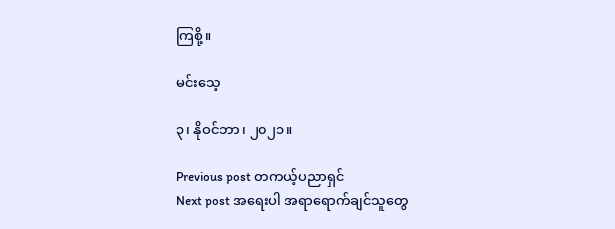ကြစို့။

မင်းသေ့

၃၊ နိုဝင်ဘာ၊ ၂၀၂၁။

Previous post တကယ့်ပညာရှင်
Next post အရေးပါ အရာရောက်ချင်သူတွေ